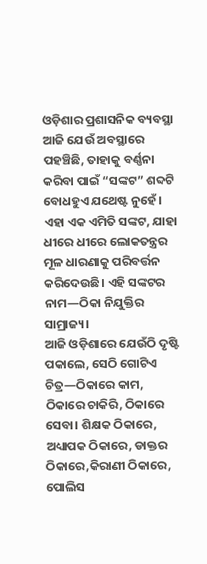ଓଡ଼ିଶାର ପ୍ରଶାସନିକ ବ୍ୟବସ୍ଥା ଆଜି ଯେଉଁ ଅବସ୍ଥାରେ ପହଞ୍ଚିଛି, ତାହାକୁ ବର୍ଣ୍ଣନା କରିବା ପାଇଁ “ସଙ୍କଟ” ଶବ୍ଦଟି ବୋଧହୁଏ ଯଥେଷ୍ଟ ନୁହେଁ। ଏହା ଏକ ଏମିତି ସଙ୍କଟ, ଯାହା ଧୀରେ ଧୀରେ ଲୋକତନ୍ତ୍ରର ମୂଳ ଧାରଣାକୁ ପରିବର୍ତ୍ତନ କରିଦେଉଛି। ଏହି ସଙ୍କଟର ନାମ—ଠିକା ନିଯୁକ୍ତିର ସାମ୍ରାଜ୍ୟ।
ଆଜି ଓଡ଼ିଶାରେ ଯେଉଁଠି ଦୃଷ୍ଟି ପକାଲେ, ସେଠି ଗୋଟିଏ ଚିତ୍ର—ଠିକାରେ କାମ, ଠିକାରେ ଚାକିରି, ଠିକାରେ ସେବା। ଶିକ୍ଷକ ଠିକାରେ, ଅଧ୍ୟାପକ ଠିକାରେ, ଡାକ୍ତର ଠିକାରେ,କିରାଣୀ ଠିକାରେ, ପୋଲିସ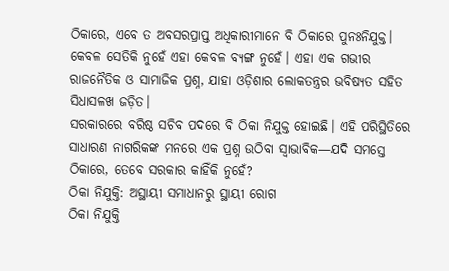ଠିକାରେ, ଏବେ ତ ଅବସରପ୍ରାପ୍ତ ଅଧିକାରୀମାନେ ବି ଠିକାରେ ପୁନଃନିଯୁକ୍ତ। କେବଳ ସେତିକି ନୁହେଁ ଏହା କେବଳ ବ୍ୟଙ୍ଗ ନୁହେଁ। ଏହା ଏକ ଗଭୀର ରାଜନୈତିକ ଓ ସାମାଜିକ ପ୍ରଶ୍ନ, ଯାହା ଓଡ଼ିଶାର ଲୋକତନ୍ତ୍ରର ଭବିଷ୍ୟତ ସହିତ ସିଧାସଳଖ ଜଡ଼ିତ।
ସରକାରରେ ବରିଷ୍ଠ ସଚିବ ପଦରେ ବି ଠିକା ନିଯୁକ୍ତ ହୋଇଛି। ଏହି ପରିସ୍ଥିତିରେ ସାଧାରଣ ନାଗରିକଙ୍କ ମନରେ ଏକ ପ୍ରଶ୍ନ ଉଠିବା ସ୍ୱାଭାବିକ—ଯଦି ସମସ୍ତେ ଠିକାରେ, ତେବେ ସରକାର କାହିଁକି ନୁହେଁ?
ଠିକା ନିଯୁକ୍ତି: ଅସ୍ଥାୟୀ ସମାଧାନରୁ ସ୍ଥାୟୀ ରୋଗ
ଠିକା ନିଯୁକ୍ତି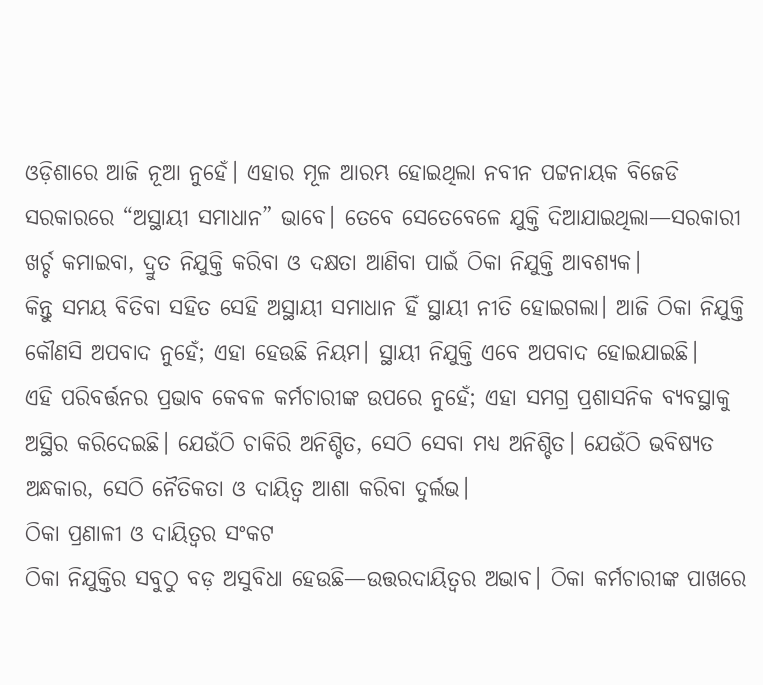ଓଡ଼ିଶାରେ ଆଜି ନୂଆ ନୁହେଁ। ଏହାର ମୂଳ ଆରମ୍ଭ ହୋଇଥିଲା ନବୀନ ପଟ୍ଟନାୟକ ବିଜେଡି ସରକାରରେ “ଅସ୍ଥାୟୀ ସମାଧାନ” ଭାବେ। ତେବେ ସେତେବେଳେ ଯୁକ୍ତି ଦିଆଯାଇଥିଲା—ସରକାରୀ ଖର୍ଚ୍ଚ କମାଇବା, ଦ୍ରୁତ ନିଯୁକ୍ତି କରିବା ଓ ଦକ୍ଷତା ଆଣିବା ପାଇଁ ଠିକା ନିଯୁକ୍ତି ଆବଶ୍ୟକ।
କିନ୍ତୁ ସମୟ ବିତିବା ସହିତ ସେହି ଅସ୍ଥାୟୀ ସମାଧାନ ହିଁ ସ୍ଥାୟୀ ନୀତି ହୋଇଗଲା। ଆଜି ଠିକା ନିଯୁକ୍ତି କୌଣସି ଅପବାଦ ନୁହେଁ; ଏହା ହେଉଛି ନିୟମ। ସ୍ଥାୟୀ ନିଯୁକ୍ତି ଏବେ ଅପବାଦ ହୋଇଯାଇଛି।
ଏହି ପରିବର୍ତ୍ତନର ପ୍ରଭାବ କେବଳ କର୍ମଚାରୀଙ୍କ ଉପରେ ନୁହେଁ; ଏହା ସମଗ୍ର ପ୍ରଶାସନିକ ବ୍ୟବସ୍ଥାକୁ ଅସ୍ଥିର କରିଦେଇଛି। ଯେଉଁଠି ଚାକିରି ଅନିଶ୍ଚିତ, ସେଠି ସେବା ମଧ୍ୟ ଅନିଶ୍ଚିତ। ଯେଉଁଠି ଭବିଷ୍ୟତ ଅନ୍ଧକାର, ସେଠି ନୈତିକତା ଓ ଦାୟିତ୍ୱ ଆଶା କରିବା ଦୁର୍ଲଭ।
ଠିକା ପ୍ରଣାଳୀ ଓ ଦାୟିତ୍ୱର ସଂକଟ
ଠିକା ନିଯୁକ୍ତିର ସବୁଠୁ ବଡ଼ ଅସୁବିଧା ହେଉଛି—ଉତ୍ତରଦାୟିତ୍ୱର ଅଭାବ। ଠିକା କର୍ମଚାରୀଙ୍କ ପାଖରେ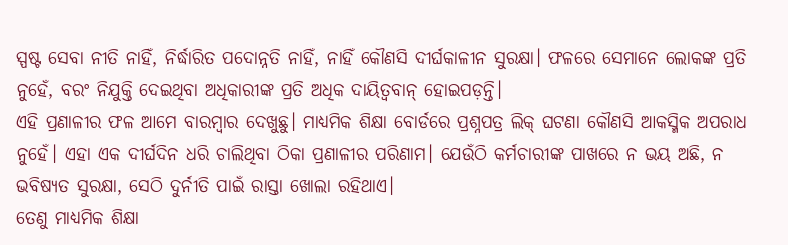ସ୍ପଷ୍ଟ ସେବା ନୀତି ନାହିଁ, ନିର୍ଦ୍ଧାରିତ ପଦୋନ୍ନତି ନାହିଁ, ନାହିଁ କୌଣସି ଦୀର୍ଘକାଳୀନ ସୁରକ୍ଷା। ଫଳରେ ସେମାନେ ଲୋକଙ୍କ ପ୍ରତି ନୁହେଁ, ବରଂ ନିଯୁକ୍ତି ଦେଇଥିବା ଅଧିକାରୀଙ୍କ ପ୍ରତି ଅଧିକ ଦାୟିତ୍ୱବାନ୍ ହୋଇପଡ଼ନ୍ତି।
ଏହି ପ୍ରଣାଳୀର ଫଳ ଆମେ ବାରମ୍ବାର ଦେଖୁଛୁ। ମାଧ୍ୟମିକ ଶିକ୍ଷା ବୋର୍ଡରେ ପ୍ରଶ୍ନପତ୍ର ଲିକ୍ ଘଟଣା କୌଣସି ଆକସ୍ମିକ ଅପରାଧ ନୁହେଁ। ଏହା ଏକ ଦୀର୍ଘଦିନ ଧରି ଚାଲିଥିବା ଠିକା ପ୍ରଣାଳୀର ପରିଣାମ। ଯେଉଁଠି କର୍ମଚାରୀଙ୍କ ପାଖରେ ନ ଭୟ ଅଛି, ନ ଭବିଷ୍ୟତ ସୁରକ୍ଷା, ସେଠି ଦୁର୍ନୀତି ପାଇଁ ରାସ୍ତା ଖୋଲା ରହିଥାଏ।
ତେଣୁ ମାଧ୍ୟମିକ ଶିକ୍ଷା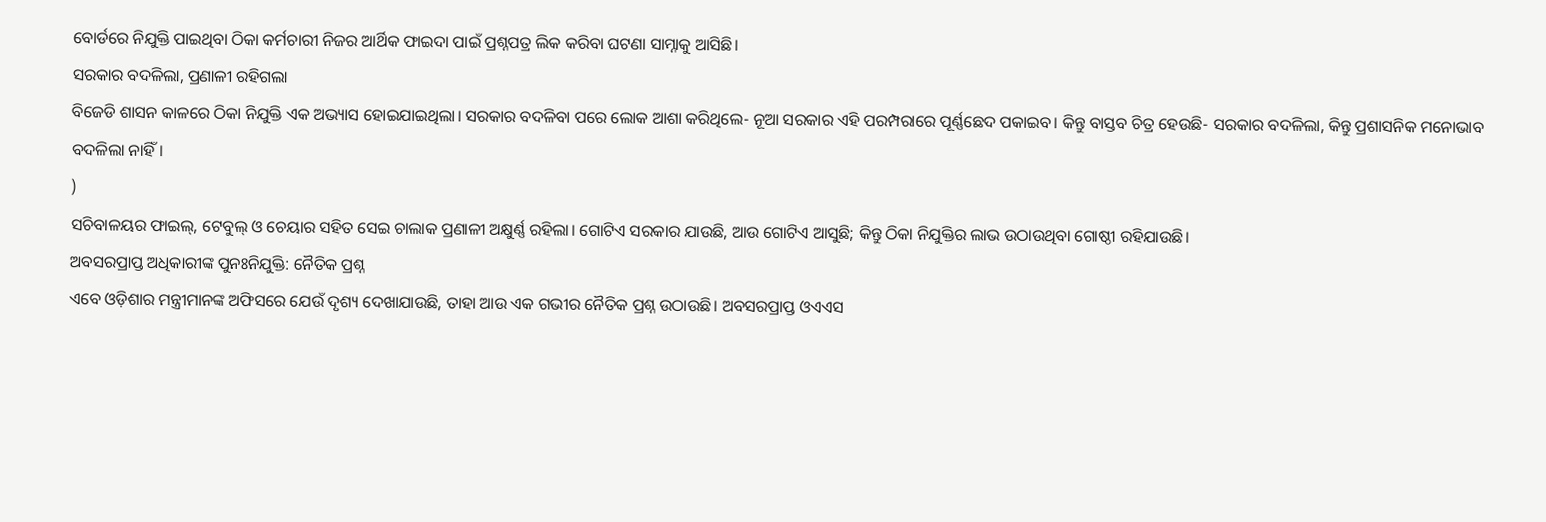ବୋର୍ଡରେ ନିଯୁକ୍ତି ପାଇଥିବା ଠିକା କର୍ମଚାରୀ ନିଜର ଆର୍ଥିକ ଫାଇଦା ପାଇଁ ପ୍ରଶ୍ନପତ୍ର ଲିକ କରିବା ଘଟଣା ସାମ୍ନାକୁ ଆସିଛି।
ସରକାର ବଦଳିଲା, ପ୍ରଣାଳୀ ରହିଗଲା
ବିଜେଡି ଶାସନ କାଳରେ ଠିକା ନିଯୁକ୍ତି ଏକ ଅଭ୍ୟାସ ହୋଇଯାଇଥିଲା। ସରକାର ବଦଳିବା ପରେ ଲୋକ ଆଶା କରିଥିଲେ- ନୂଆ ସରକାର ଏହି ପରମ୍ପରାରେ ପୂର୍ଣ୍ଣଛେଦ ପକାଇବ। କିନ୍ତୁ ବାସ୍ତବ ଚିତ୍ର ହେଉଛି- ସରକାର ବଦଳିଲା, କିନ୍ତୁ ପ୍ରଶାସନିକ ମନୋଭାବ ବଦଳିଲା ନାହିଁ।
)
ସଚିବାଳୟର ଫାଇଲ୍, ଟେବୁଲ୍ ଓ ଚେୟାର ସହିତ ସେଇ ଚାଲାକ ପ୍ରଣାଳୀ ଅକ୍ଷୁର୍ଣ୍ଣ ରହିଲା। ଗୋଟିଏ ସରକାର ଯାଉଛି, ଆଉ ଗୋଟିଏ ଆସୁଛି; କିନ୍ତୁ ଠିକା ନିଯୁକ୍ତିର ଲାଭ ଉଠାଉଥିବା ଗୋଷ୍ଠୀ ରହିଯାଉଛି।
ଅବସରପ୍ରାପ୍ତ ଅଧିକାରୀଙ୍କ ପୁନଃନିଯୁକ୍ତି: ନୈତିକ ପ୍ରଶ୍ନ
ଏବେ ଓଡ଼ିଶାର ମନ୍ତ୍ରୀମାନଙ୍କ ଅଫିସରେ ଯେଉଁ ଦୃଶ୍ୟ ଦେଖାଯାଉଛି, ତାହା ଆଉ ଏକ ଗଭୀର ନୈତିକ ପ୍ରଶ୍ନ ଉଠାଉଛି। ଅବସରପ୍ରାପ୍ତ ଓଏଏସ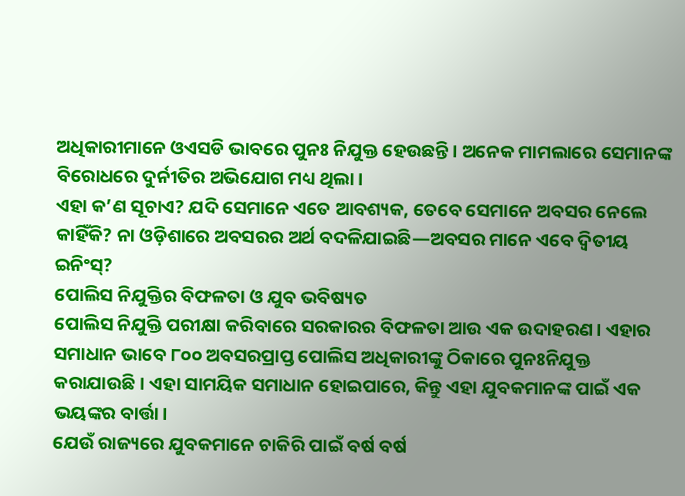ଅଧିକାରୀମାନେ ଓଏସଡି ଭାବରେ ପୁନଃ ନିଯୁକ୍ତ ହେଉଛନ୍ତି। ଅନେକ ମାମଲାରେ ସେମାନଙ୍କ ବିରୋଧରେ ଦୁର୍ନୀତିର ଅଭିଯୋଗ ମଧ୍ୟ ଥିଲା।
ଏହା କ’ଣ ସୂଚାଏ? ଯଦି ସେମାନେ ଏତେ ଆବଶ୍ୟକ, ତେବେ ସେମାନେ ଅବସର ନେଲେ କାହିଁକି? ନା ଓଡ଼ିଶାରେ ଅବସରର ଅର୍ଥ ବଦଳିଯାଇଛି—ଅବସର ମାନେ ଏବେ ଦ୍ୱିତୀୟ ଇନିଂସ୍?
ପୋଲିସ ନିଯୁକ୍ତିର ବିଫଳତା ଓ ଯୁବ ଭବିଷ୍ୟତ
ପୋଲିସ ନିଯୁକ୍ତି ପରୀକ୍ଷା କରିବାରେ ସରକାରର ବିଫଳତା ଆଉ ଏକ ଉଦାହରଣ। ଏହାର ସମାଧାନ ଭାବେ ୮୦୦ ଅବସରପ୍ରାପ୍ତ ପୋଲିସ ଅଧିକାରୀଙ୍କୁ ଠିକାରେ ପୁନଃନିଯୁକ୍ତ କରାଯାଉଛି। ଏହା ସାମୟିକ ସମାଧାନ ହୋଇପାରେ, କିନ୍ତୁ ଏହା ଯୁବକମାନଙ୍କ ପାଇଁ ଏକ ଭୟଙ୍କର ବାର୍ତ୍ତା।
ଯେଉଁ ରାଜ୍ୟରେ ଯୁବକମାନେ ଚାକିରି ପାଇଁ ବର୍ଷ ବର୍ଷ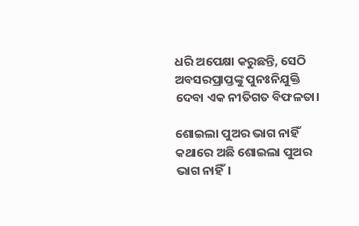ଧରି ଅପେକ୍ଷା କରୁଛନ୍ତି, ସେଠି ଅବସରପ୍ରାପ୍ତଙ୍କୁ ପୁନଃନିଯୁକ୍ତି ଦେବା ଏକ ନୀତିଗତ ବିଫଳତା।

ଶୋଇଲା ପୁଅର ଭାଗ ନାହିଁ
କଥାରେ ଅଛି ଶୋଇଲା ପୁଅର ଭାଗ ନାହିଁ।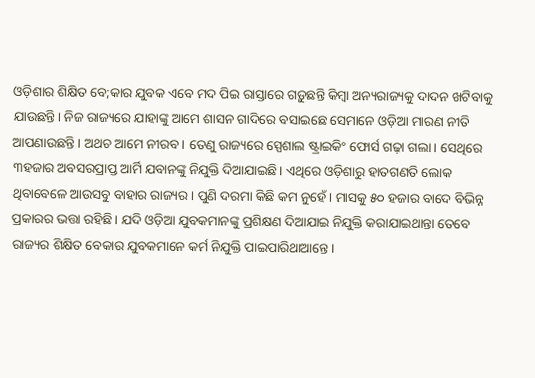ଓଡ଼ିଶାର ଶିକ୍ଷିତ ବେ;କାର ଯୁବକ ଏବେ ମଦ ପିଇ ରାସ୍ତାରେ ଗଡ଼ୁଛନ୍ତି କିମ୍ବା ଅନ୍ୟରାଜ୍ୟକୁ ଦାଦନ ଖଟିବାକୁ ଯାଉଛନ୍ତି। ନିଜ ରାଜ୍ୟରେ ଯାହାଙ୍କୁ ଆମେ ଶାସନ ଗାଦିରେ ବସାଇଛେ ସେମାନେ ଓଡ଼ିଆ ମାରଣ ନୀତି ଆପଣାଉଛନ୍ତି। ଅଥଚ ଆମେ ନୀରବ। ତେଣୁ ରାଜ୍ୟରେ ସ୍ପେଶାଲ ଷ୍ଟ୍ରାଇକିଂ ଫୋର୍ସ ଗଢ଼ା ଗଲା। ସେଥିରେ ୩ହଜାର ଅବସରପ୍ରାପ୍ତ ଆର୍ମି ଯବାନଙ୍କୁ ନିଯୁକ୍ତି ଦିଆଯାଇଛି। ଏଥିରେ ଓଡ଼ିଶାରୁ ହାତଗଣତି ଲୋକ ଥିବାବେଳେ ଆଉସବୁ ବାହାର ରାଜ୍ୟର। ପୁଣି ଦରମା କିଛି କମ ନୁହେଁ। ମାସକୁ ୫୦ ହଜାର ବାଦେ ବିଭିନ୍ନ ପ୍ରକାରର ଭତ୍ତା ରହିଛି। ଯଦି ଓଡ଼ିଆ ଯୁବକମାନଙ୍କୁ ପ୍ରଶିକ୍ଷଣ ଦିଆଯାଇ ନିଯୁକ୍ତି କରାଯାଇଥାନ୍ତା ତେବେ ରାଜ୍ୟର ଶିକ୍ଷିତ ବେକାର ଯୁବକମାନେ କର୍ମ ନିଯୁକ୍ତି ପାଇପାରିଥାଆନ୍ତେ।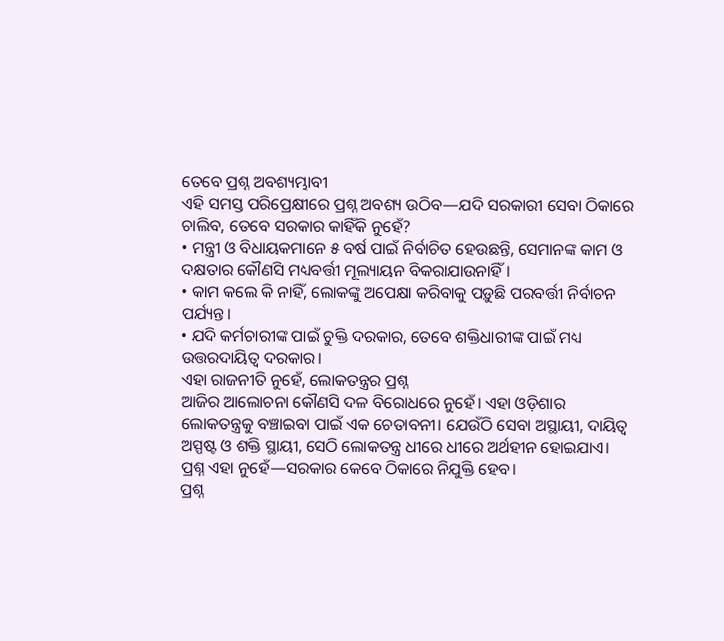ତେବେ ପ୍ରଶ୍ନ ଅବଶ୍ୟମ୍ଭାବୀ
ଏହି ସମସ୍ତ ପରିପ୍ରେକ୍ଷୀରେ ପ୍ରଶ୍ନ ଅବଶ୍ୟ ଉଠିବ—ଯଦି ସରକାରୀ ସେବା ଠିକାରେ ଚାଲିବ, ତେବେ ସରକାର କାହିଁକି ନୁହେଁ?
• ମନ୍ତ୍ରୀ ଓ ବିଧାୟକମାନେ ୫ ବର୍ଷ ପାଇଁ ନିର୍ବାଚିତ ହେଉଛନ୍ତି, ସେମାନଙ୍କ କାମ ଓ ଦକ୍ଷତାର କୌଣସି ମଧ୍ୟବର୍ତ୍ତୀ ମୂଲ୍ୟାୟନ ବିକରାଯାଉନାହିଁ।
• କାମ କଲେ କି ନାହିଁ, ଲୋକଙ୍କୁ ଅପେକ୍ଷା କରିବାକୁ ପଡ଼ୁଛି ପରବର୍ତ୍ତୀ ନିର୍ବାଚନ ପର୍ଯ୍ୟନ୍ତ।
• ଯଦି କର୍ମଚାରୀଙ୍କ ପାଇଁ ଚୁକ୍ତି ଦରକାର, ତେବେ ଶକ୍ତିଧାରୀଙ୍କ ପାଇଁ ମଧ୍ୟ ଉତ୍ତରଦାୟିତ୍ୱ ଦରକାର।
ଏହା ରାଜନୀତି ନୁହେଁ, ଲୋକତନ୍ତ୍ରର ପ୍ରଶ୍ନ
ଆଜିର ଆଲୋଚନା କୌଣସି ଦଳ ବିରୋଧରେ ନୁହେଁ। ଏହା ଓଡ଼ିଶାର ଲୋକତନ୍ତ୍ରକୁ ବଞ୍ଚାଇବା ପାଇଁ ଏକ ଚେତାବନୀ। ଯେଉଁଠି ସେବା ଅସ୍ଥାୟୀ, ଦାୟିତ୍ୱ ଅସ୍ପଷ୍ଟ ଓ ଶକ୍ତି ସ୍ଥାୟୀ, ସେଠି ଲୋକତନ୍ତ୍ର ଧୀରେ ଧୀରେ ଅର୍ଥହୀନ ହୋଇଯାଏ।
ପ୍ରଶ୍ନ ଏହା ନୁହେଁ—ସରକାର କେବେ ଠିକାରେ ନିଯୁକ୍ତି ହେବ।
ପ୍ରଶ୍ନ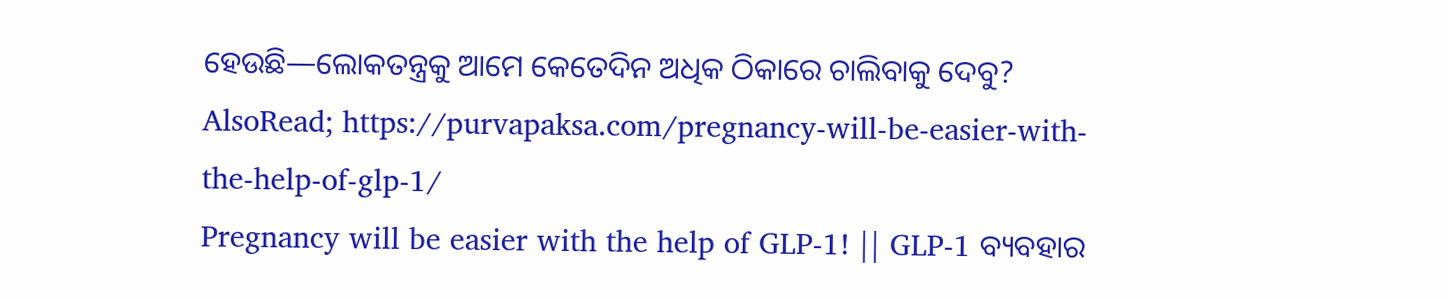ହେଉଛି—ଲୋକତନ୍ତ୍ରକୁ ଆମେ କେତେଦିନ ଅଧିକ ଠିକାରେ ଚାଲିବାକୁ ଦେବୁ?
AlsoRead; https://purvapaksa.com/pregnancy-will-be-easier-with-the-help-of-glp-1/
Pregnancy will be easier with the help of GLP-1! || GLP-1 ବ୍ୟବହାର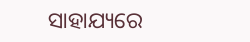ସାହାଯ୍ୟରେ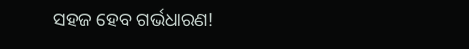ସହଜ ହେବ ଗର୍ଭଧାରଣ!